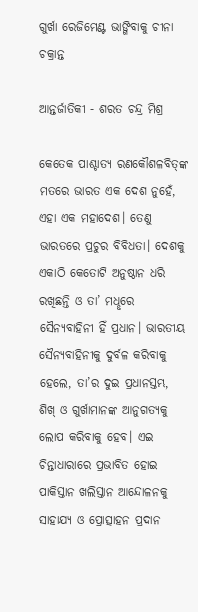ଗୁର୍ଖା ରେଜିମେଣ୍ଟ ଭାଙ୍ଗିବାକୁ ଚୀନା ଚକ୍ରାନ୍ତ

ଆନ୍ତର୍ଜାତିକୀ - ଶରତ ଚନ୍ଦ୍ର ମିଶ୍ର

କେତେକ ପାଶ୍ଚାତ୍ୟ ରଣକୌଶଳବିତ୍‌ଙ୍କ ମତରେ ଭାରତ ଏକ ଦେଶ ନୁହେଁ, ଏହା ଏକ ମହାଦେଶ। ତେଣୁ ଭାରତରେ ପ୍ରଚୁର ବିବିଧତା। ଦେଶକୁ ଏକାଠି କେତୋଟି ଅନୁଷ୍ଠାନ ଧରି ରଖିଛନ୍ତି ଓ ତା’ ମଧୢରେ ସୈନ୍ୟବାହିନୀ ହିଁ ପ୍ରଧାନ। ଭାରତୀୟ ସୈନ୍ୟବାହିନୀକୁ ଦୁର୍ବଳ କରିବାକୁ ହେଲେ, ତା’ର ଦୁଇ ପ୍ରଧାନସ୍ତମ୍ଭ, ଶିଖ୍‌ ଓ ଗୁର୍ଖାମାନଙ୍କ ଆନୁଗତ୍ୟକୁ ଲୋପ କରିବାକୁ ହେବ। ଏଇ ଚିନ୍ତାଧାରାରେ ପ୍ରଭାବିତ ହୋଇ ପାକିସ୍ତାନ ଖଲିସ୍ତାନ ଆନ୍ଦୋଳନକୁ ସାହାଯ୍ୟ ଓ ପ୍ରୋତ୍ସାହନ ପ୍ରଦାନ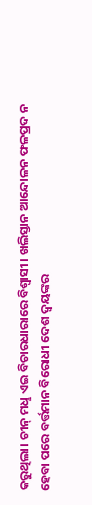କରୁଥିଲା। ଚୀନ୍‌ ମଧୢ ଏଇ ବିଚାରଧାରାରେ ବିଶ୍ବାସୀ। ଖଲିସ୍ତାନ ଆନ୍ଦୋଳନ ଫଳପ୍ରଦ ନ ହେବା ପରେ ବର୍ତ୍ତମାନ ବିରୋଧୀ ଦେଶ ଦ୍ବୟଙ୍କର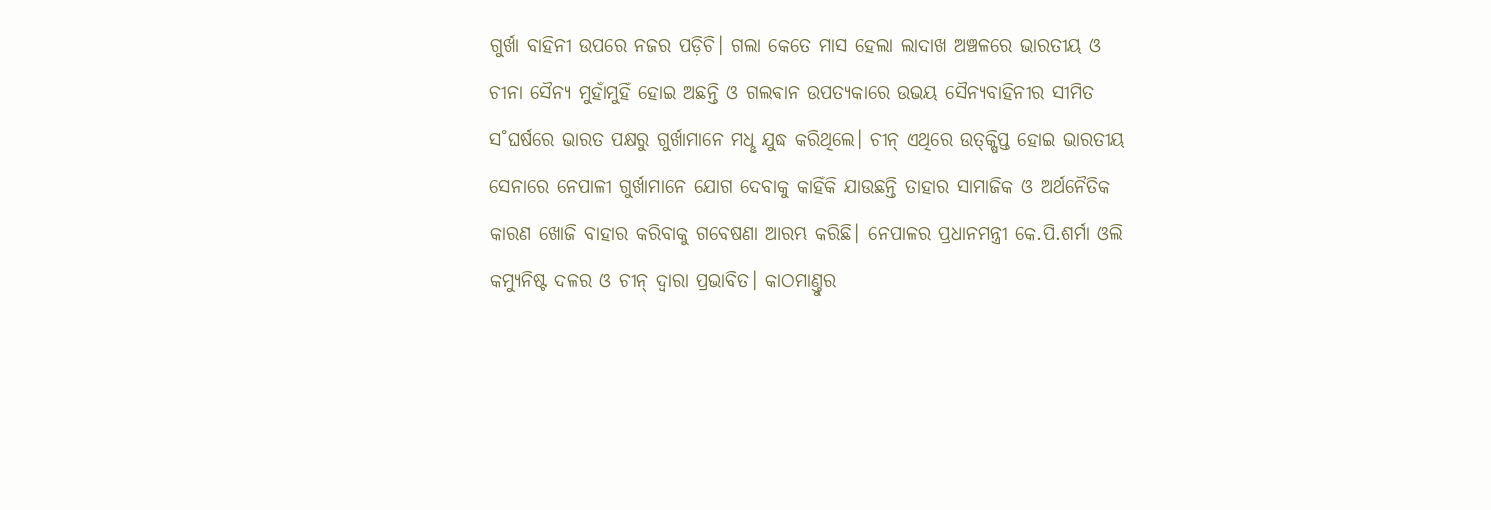ଗୁର୍ଖା ବାହିନୀ ଉପରେ ନଜର ପଡ଼ିଚି। ଗଲା କେତେ ମାସ ହେଲା ଲାଦାଖ ଅଞ୍ଚଳରେ ଭାରତୀୟ ଓ ଚୀନା ସୈନ୍ୟ ମୁହାଁମୁହିଁ ହୋଇ ଅଛନ୍ତି ଓ ଗଲଵାନ ଉପତ୍ୟକାରେ ଉଭୟ ସୈନ୍ୟବାହିନୀର ସୀମିତ ସ˚ଘର୍ଷରେ ଭାରତ ପକ୍ଷରୁ ଗୁର୍ଖାମାନେ ମଧୢ ଯୁଦ୍ଧ କରିଥିଲେ। ଚୀନ୍‌ ଏଥିରେ ଉତ୍‌କ୍ଷିପ୍ତ ହୋଇ ଭାରତୀୟ ସେନାରେ ନେପାଳୀ ଗୁର୍ଖାମାନେ ଯୋଗ ଦେବାକୁ କାହିଁକି ଯାଉଛନ୍ତି ତାହାର ସାମାଜିକ ଓ ଅର୍ଥନୈତିକ କାରଣ ଖୋଜି ବାହାର କରିବାକୁ ଗବେଷଣା ଆରମ୍ଭ କରିଛି। ନେପାଳର ପ୍ରଧାନମନ୍ତ୍ରୀ କେ.ପି.ଶର୍ମା ଓଲି କମ୍ୟୁନିଷ୍ଟ ଦଳର ଓ ଚୀନ୍‌ ଦ୍ବାରା ପ୍ରଭାବିତ। କାଠମାଣ୍ତୁର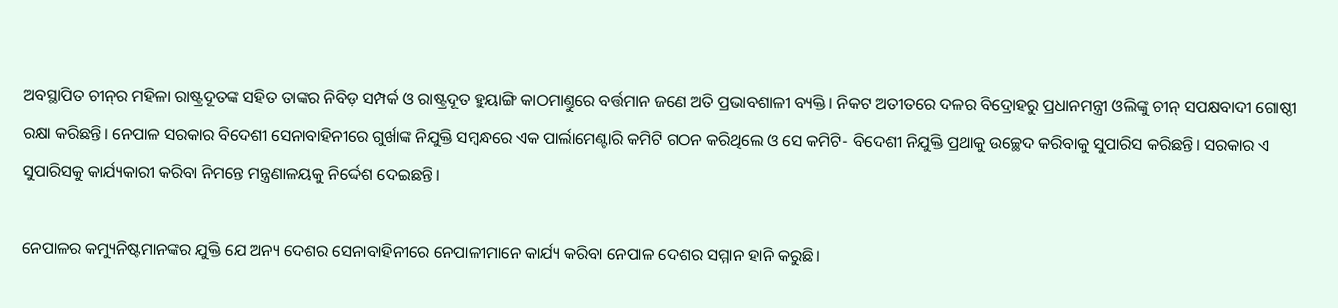ଅବସ୍ଥାପିତ ଚୀନ୍‌ର ମହିଳା ରାଷ୍ଟ୍ରଦୂତଙ୍କ ସହିତ ତାଙ୍କର ନିବିଡ଼ ସମ୍ପର୍କ ଓ ରାଷ୍ଟ୍ରଦୂତ ହୁୟାଙ୍ଗି କାଠମାଣ୍ତୁରେ ବର୍ତ୍ତମାନ ଜଣେ ଅତି ପ୍ରଭାବଶାଳୀ ବ୍ୟକ୍ତି। ନିକଟ ଅତୀତରେ ଦଳର ବିଦ୍ରୋହରୁ ପ୍ରଧାନମନ୍ତ୍ରୀ ଓଲିଙ୍କୁ ଚୀନ୍‌ ସପକ୍ଷବାଦୀ ଗୋଷ୍ଠୀ ରକ୍ଷା କରିଛନ୍ତି। ନେପାଳ ସରକାର ବିଦେଶୀ ସେନାବାହିନୀରେ ଗୁର୍ଖାଙ୍କ ନିଯୁକ୍ତି ସମ୍ବନ୍ଧରେ ଏକ ପାର୍ଲାମେଣ୍ଟାରି କମିଟି ଗଠନ କରିଥିଲେ ଓ ସେ କମିଟି- ବିଦେଶୀ ନିଯୁକ୍ତି ପ୍ରଥାକୁ ଉଚ୍ଛେଦ କରିବାକୁ ସୁପାରିସ କରିଛନ୍ତି। ସରକାର ଏ ସୁପାରିସକୁ କାର୍ଯ୍ୟକାରୀ କରିବା ନିମନ୍ତେ ମନ୍ତ୍ରଣାଳୟକୁ ନିର୍ଦ୍ଦେଶ ଦେଇଛନ୍ତି।

ନେପାଳର କମ୍ୟୁନିଷ୍ଟମାନଙ୍କର ଯୁକ୍ତି ଯେ ଅନ୍ୟ ଦେଶର ସେନାବାହିନୀରେ ନେପାଳୀମାନେ କାର୍ଯ୍ୟ କରିବା ନେପାଳ ଦେଶର ସମ୍ମାନ ହାନି କରୁଛି।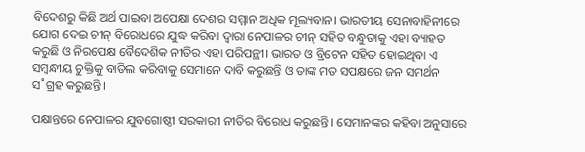ବିଦେଶରୁ କିଛି ଅର୍ଥ ପାଇବା ଅପେକ୍ଷା ଦେଶର ସମ୍ମାନ ଅଧିକ ମୂଲ୍ୟବାନ। ଭାରତୀୟ ସେନାବାହିନୀରେ ଯୋଗ ଦେଇ ଚୀନ୍‌ ବିରୋଧରେ ଯୁଦ୍ଧ କରିବା ଦ୍ବାରା ନେପାଳର ଚୀନ୍‌ ସହିତ ବନ୍ଧୁତାକୁ ଏହା ବ୍ୟାହତ କରୁଛି ଓ ନିରପେକ୍ଷ ବୈଦେଶିକ ନୀତିର ଏହା ପରିପନ୍ଥୀ। ଭାରତ ଓ ବ୍ରିଟେନ ସହିତ ହୋଇଥିବା ଏ ସମ୍ବନ୍ଧୀୟ ଚୁକ୍ତିକୁ ବାତିଲ କରିବାକୁ ସେମାନେ ଦାବି କରୁଛନ୍ତି ଓ ତାଙ୍କ ମତ ସପକ୍ଷରେ ଜନ ସମର୍ଥନ ସ˚ଗ୍ରହ କରୁଛନ୍ତି।

ପକ୍ଷାନ୍ତରେ ନେପାଳର ଯୁବଗୋଷ୍ଠୀ ସରକାରୀ ନୀତିର ବିରୋଧ କରୁଛନ୍ତି। ସେମାନଙ୍କର କହିବା ଅନୁସାରେ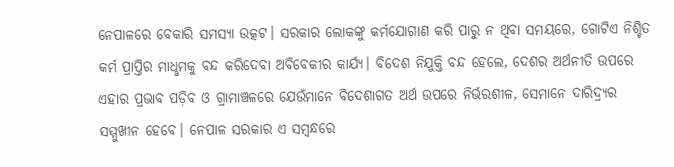ନେପାଳରେ ବେକାରି ସମସ୍ୟା ଉତ୍କଟ। ସରକାର ଲୋକଙ୍କୁ କର୍ମଯୋଗାଣ କରି ପାରୁ ନ ଥିବା ସମୟରେ, ଗୋଟିଏ ନିଶ୍ଚିତ କର୍ମ ପ୍ରାପ୍ତିର ମାଧୢମକୁ ବନ୍ଦ କରିଦେବା ଅବିବେକୀର କାର୍ଯ୍ୟ। ବିଦେଶ ନିଯୁକ୍ତି ବନ୍ଦ ହେଲେ, ଦେଶର ଅର୍ଥନୀତି ଉପରେ ଏହାର ପ୍ରଭାବ ପଡ଼ିବ ଓ ଗ୍ରାମାଞ୍ଚଳରେ ଯେଉଁମାନେ ବିଦେଶାଗତ ଅର୍ଥ ଉପରେ ନିର୍ଭରଶୀଳ, ସେମାନେ ଦାରିଦ୍ର୍ୟର ସମ୍ମୁଖୀନ ହେବେ। ନେପାଳ ସରକାର ଏ ସମ୍ବନ୍ଧରେ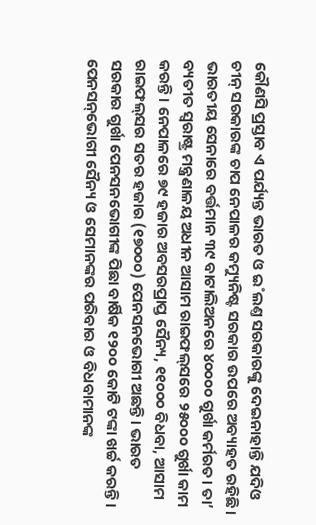କୌଣସି ପ୍ରସ୍ତାବ ଏ ପର୍ଯ୍ୟନ୍ତ ଭାରତ ଓ ଇ˚ଲଣ୍ତ ସରକାରଙ୍କୁ ଦେଇନାହାନ୍ତି ଯଦିଓ ଚୀନ୍‌ ସରକାରଙ୍କ ଚାପ ନେପାଳର କମ୍ୟୁନିଷ୍ଟ ସରକାର ଉପରେ ଅବ୍ୟାହତ ରହିଛି।
ଭାରତୀୟ ସେନାରେ ବର୍ତ୍ତମାନ ୩୯ ବାଟାଲିଅନରେ ୪୦୦୦୦ ଗୁର୍ଖା କର୍ମରତ। ତା’ ବ୍ୟତୀତ ସ୍ବରାଷ୍ଟ୍ର ମନ୍ତ୍ରଣାଳୟ ଅଧୀନ ଆସାମ ରାଇଫଲ୍‌ସରେ ୨୫୦୦୦ ଗୁର୍ଖା କାମ କରନ୍ତି। ନେପାଳରେ ୭୯ ହଜାର ଅବସରପ୍ରାପ୍ତ ସୈନ୍ୟ, ୧୧୦୦୦ ବିଧବା, ଆସାମ ରାଇଫଲ୍‌ସର ସତର ହଜାର (୧୭୦୦୦) ପେନସନଭୋଗୀ ଅଛନ୍ତି। ଭାରତ ସରକାର ଗୁର୍ଖା ପେନସନଭୋଗୀଙ୍କ ପିଛା ବାର୍ଷିକ ୧୨୦୦ କୋଟି ଟଙ୍କା ଖର୍ଚ୍ଚ କରନ୍ତି। ପେନସନ୍‌ଭୋଗୀ ସୈନ୍ୟ ଓ ସେମାନଙ୍କର ପରିବାର ଓ ବିଧବାମାନଙ୍କ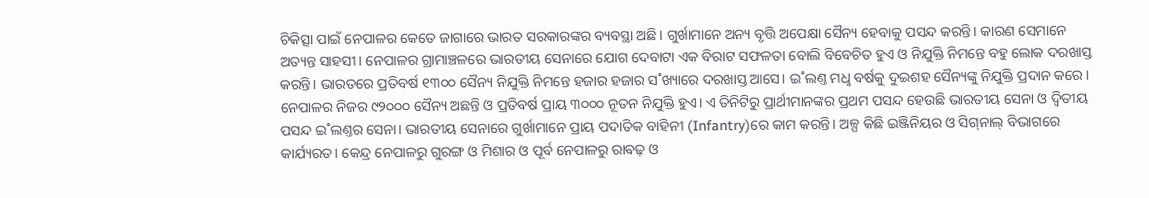ଚିକିତ୍ସା ପାଇଁ ନେପାଳର କେତେ ଜାଗାରେ ଭାରତ ସରକାରଙ୍କର ବ୍ୟବସ୍ଥା ଅଛି। ଗୁର୍ଖାମାନେ ଅନ୍ୟ ବୃତ୍ତି ଅପେକ୍ଷା ସୈନ୍ୟ ହେବାକୁ ପସନ୍ଦ କରନ୍ତି। କାରଣ ସେମାନେ ଅତ୍ୟନ୍ତ ସାହସୀ। ନେପାଳର ଗ୍ରାମାଞ୍ଚଳରେ ଭାରତୀୟ ସେନାରେ ଯୋଗ ଦେବାଟା ଏକ ବିରାଟ ସଫଳତା ବୋଲି ବିବେଚିତ ହୁଏ ଓ ନିଯୁକ୍ତି ନିମନ୍ତେ ବହୁ ଲୋକ ଦରଖାସ୍ତ କରନ୍ତି। ଭାରତରେ ପ୍ରତିବର୍ଷ ୧୩୦୦ ସୈନ୍ୟ ନିଯୁକ୍ତି ନିମନ୍ତେ ହଜାର ହଜାର ସ˚ଖ୍ୟାରେ ଦରଖାସ୍ତ ଆସେ। ଇ˚ଲଣ୍ତ ମଧୢ ବର୍ଷକୁ ଦୁଇଶହ ସୈନ୍ୟଙ୍କୁ ନିଯୁକ୍ତି ପ୍ରଦାନ କରେ। ନେପାଳର ନିଜର ୯୨୦୦୦ ସୈନ୍ୟ ଅଛନ୍ତି ଓ ପ୍ରତିବର୍ଷ ପ୍ରାୟ ୩୦୦୦ ନୂତନ ନିଯୁକ୍ତି ହୁଏ। ଏ ତିନିଟିରୁ ପ୍ରାର୍ଥୀମାନଙ୍କର ପ୍ରଥମ ପସନ୍ଦ ହେଉଛି ଭାରତୀୟ ସେନା ଓ ଦ୍ବିତୀୟ ପସନ୍ଦ ଇ˚ଲଣ୍ତର ସେନା। ଭାରତୀୟ ସେନାରେ ଗୁର୍ଖାମାନେ ପ୍ରାୟ ପଦାତିକ ବାହିନୀ (Infantry)ରେ କାମ କରନ୍ତି। ଅଳ୍ପ କିଛି ଇଞ୍ଜିନିୟର ଓ ସିଗ୍‌ନାଲ୍‌ ବିଭାଗରେ କାର୍ଯ୍ୟରତ। କେନ୍ଦ୍ର ନେପାଳରୁ ଗୁରଙ୍ଗ ଓ ମିଶାର ଓ ପୂର୍ବ ନେପାଳରୁ ରାଵଢ଼ ଓ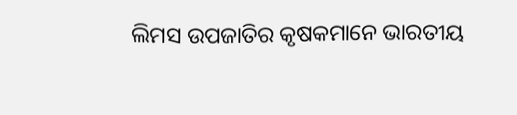ଲିମସ ଉପଜାତିର କୃଷକମାନେ ଭାରତୀୟ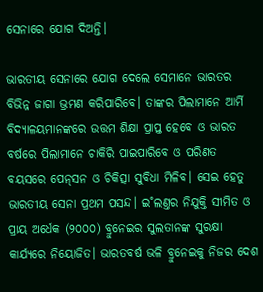ସେନାରେ ଯୋଗ ଦିଅନ୍ତି।

ଭାରତୀୟ ସେନାରେ ଯୋଗ ଦେଲେ ସେମାନେ ଭାରତର ବିଭିନ୍ନ ଜାଗା ଭ୍ରମଣ କରିପାରିବେ। ତାଙ୍କର ପିଲାମାନେ ଆର୍ମି ବିଦ୍ୟାଳୟମାନଙ୍କରେ ଉତ୍ତମ ଶିକ୍ଷା ପ୍ରାପ୍ତ ହେବେ ଓ ଭାରତ ବର୍ଷରେ ପିଲାମାନେ ଚାକିରି ପାଇପାରିବେ ଓ ପରିଣତ ବୟସରେ ପେନ୍‌ସନ ଓ ଚିକିତ୍ସା ସୁବିଧା ମିଳିବ। ସେଇ ହେତୁ ଭାରତୀୟ ସେନା ପ୍ରଥମ ପସନ୍ଦ। ଇ˚ଲଣ୍ତର ନିଯୁକ୍ତି ସୀମିତ ଓ ପ୍ରାୟ ଅର୍ଧେକ (୨୦୦୦) ବ୍ରୁନେଇର ସୁଲତାନଙ୍କ ସୁରକ୍ଷା କାର୍ଯ୍ୟରେ ନିୟୋଜିତ। ଭାରତବର୍ଷ ଭଳି ବ୍ରୁନେଇକୁ ନିଜର ଦେଶ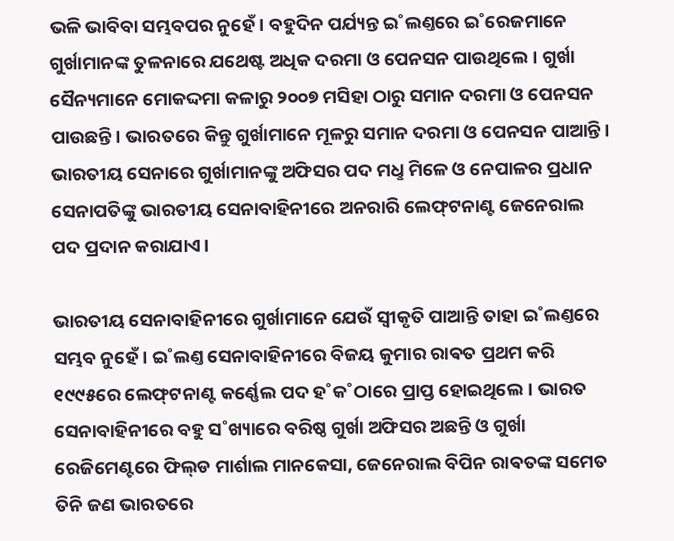ଭଳି ଭାବିବା ସମ୍ଭବପର ନୁହେଁ। ବହୁଦିନ ପର୍ଯ୍ୟନ୍ତ ଇ˚ଲଣ୍ତରେ ଇ˚ରେଜମାନେ ଗୁର୍ଖାମାନଙ୍କ ତୁଳନାରେ ଯଥେଷ୍ଟ ଅଧିକ ଦରମା ଓ ପେନସନ ପାଉଥିଲେ। ଗୁର୍ଖା ସୈନ୍ୟମାନେ ମୋକଦ୍ଦମା କଳାରୁ ୨୦୦୭ ମସିହା ଠାରୁ ସମାନ ଦରମା ଓ ପେନସନ ପାଉଛନ୍ତି। ଭାରତରେ କିନ୍ତୁ ଗୁର୍ଖାମାନେ ମୂଳରୁ ସମାନ ଦରମା ଓ ପେନସନ ପାଆନ୍ତି। ଭାରତୀୟ ସେନାରେ ଗୁର୍ଖାମାନଙ୍କୁ ଅଫିସର ପଦ ମଧୢ ମିଳେ ଓ ନେପାଳର ପ୍ରଧାନ ସେନାପତିଙ୍କୁ ଭାରତୀୟ ସେନାବାହିନୀରେ ଅନରାରି ଲେଫ୍‌ଟନାଣ୍ଟ ଜେନେରାଲ ପଦ ପ୍ରଦାନ କରାଯାଏ।

ଭାରତୀୟ ସେନାବାହିନୀରେ ଗୁର୍ଖାମାନେ ଯେଉଁ ସ୍ବୀକୃତି ପାଆନ୍ତି ତାହା ଇ˚ଲଣ୍ତରେ ସମ୍ଭବ ନୁହେଁ। ଇ˚ଲଣ୍ତ ସେନାବାହିନୀରେ ବିଜୟ କୁମାର ରାଵତ ପ୍ରଥମ କରି ୧୯୯୫ରେ ଲେଫ୍‌ଟନାଣ୍ଟ କର୍ଣ୍ଣେଲ ପଦ ହ˚କ˚ଠାରେ ପ୍ରାପ୍ତ ହୋଇଥିଲେ। ଭାରତ ସେନାବାହିନୀରେ ବହୁ ସ˚ଖ୍ୟାରେ ବରିଷ୍ଠ ଗୁର୍ଖା ଅଫିସର ଅଛନ୍ତି ଓ ଗୁର୍ଖା ରେଜିମେଣ୍ଟରେ ଫିଲ୍‌ଡ ମାର୍ଶାଲ ମାନକେସା, ଜେନେରାଲ ବିପିନ ରାଵତଙ୍କ ସମେତ ତିନି ଜଣ ଭାରତରେ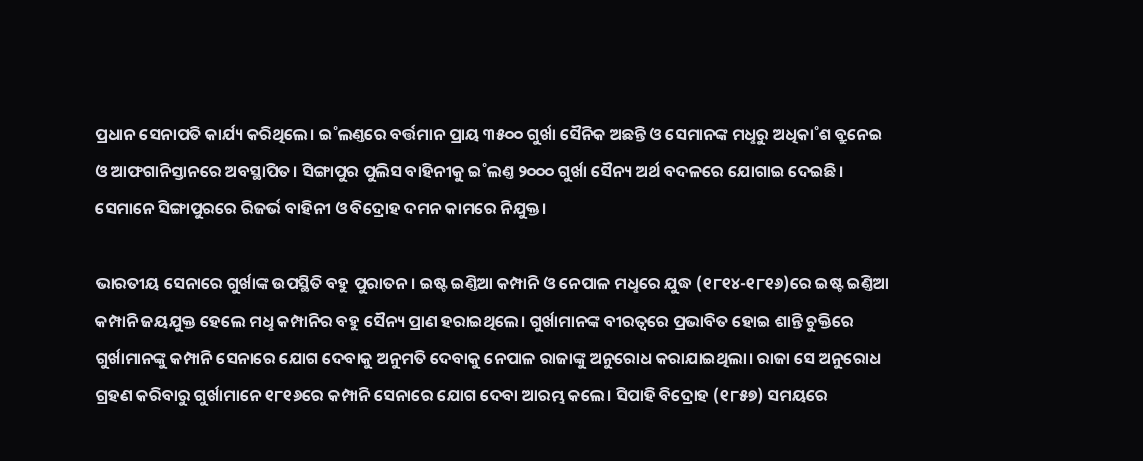ପ୍ରଧାନ ସେନାପତି କାର୍ଯ୍ୟ କରିଥିଲେ। ଇ˚ଲଣ୍ତରେ ବର୍ତ୍ତମାନ ପ୍ରାୟ ୩୫୦୦ ଗୁର୍ଖା ସୈନିକ ଅଛନ୍ତି ଓ ସେମାନଙ୍କ ମଧୢରୁ ଅଧିକା˚ଶ ବ୍ରୁନେଇ ଓ ଆଫଗାନିସ୍ତାନରେ ଅବସ୍ଥାପିତ। ସିଙ୍ଗାପୁର ପୁଲିସ ବାହିନୀକୁ ଇ˚ଲଣ୍ତ ୨୦୦୦ ଗୁର୍ଖା ସୈନ୍ୟ ଅର୍ଥ ବଦଳରେ ଯୋଗାଇ ଦେଇଛି। ସେମାନେ ସିଙ୍ଗାପୁରରେ ରିଜର୍ଭ ବାହିନୀ ଓ ବିଦ୍ରୋହ ଦମନ କାମରେ ନିଯୁକ୍ତ।

ଭାରତୀୟ ସେନାରେ ଗୁର୍ଖାଙ୍କ ଉପସ୍ଥିତି ବହୁ ପୁରାତନ। ଇଷ୍ଟ ଇଣ୍ତିଆ କମ୍ପାନି ଓ ନେପାଳ ମଧୢରେ ଯୁଦ୍ଧ (୧୮୧୪-୧୮୧୬)ରେ ଇଷ୍ଟ ଇଣ୍ତିଆ କମ୍ପାନି ଜୟଯୁକ୍ତ ହେଲେ ମଧୢ କମ୍ପାନିର ବହୁ ସୈନ୍ୟ ପ୍ରାଣ ହରାଇଥିଲେ। ଗୁର୍ଖାମାନଙ୍କ ବୀରତ୍ବରେ ପ୍ରଭାବିତ ହୋଇ ଶାନ୍ତି ଚୁକ୍ତିରେ ଗୁର୍ଖାମାନଙ୍କୁ କମ୍ପାନି ସେନାରେ ଯୋଗ ଦେବାକୁ ଅନୁମତି ଦେବାକୁ ନେପାଳ ରାଜାଙ୍କୁ ଅନୁରୋଧ କରାଯାଇଥିଲା। ରାଜା ସେ ଅନୁରୋଧ ଗ୍ରହଣ କରିବାରୁ ଗୁର୍ଖାମାନେ ୧୮୧୬ରେ କମ୍ପାନି ସେନାରେ ଯୋଗ ଦେବା ଆରମ୍ଭ କଲେ। ସିପାହି ବିଦ୍ରୋହ (୧୮୫୭) ସମୟରେ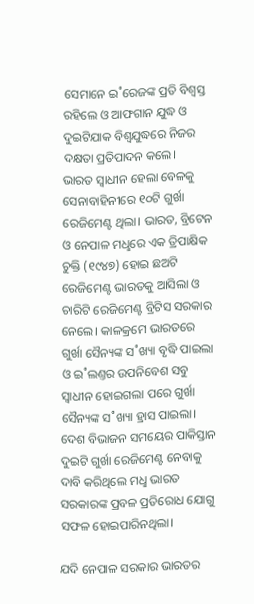ସେମାନେ ଇ˚ରେଜଙ୍କ ପ୍ରତି ବିଶ୍ବସ୍ତ ରହିଲେ ଓ ଆଫଗାନ ଯୁଦ୍ଧ ଓ ଦୁଇଟିଯାକ ବିଶ୍ବଯୁଦ୍ଧରେ ନିଜର ଦକ୍ଷତା ପ୍ରତିପାଦନ କଲେ।
ଭାରତ ସ୍ବାଧୀନ ହେଲା ବେଳକୁ ସେନାବାହିନୀରେ ୧୦ଟି ଗୁର୍ଖା ରେଜିମେଣ୍ଟ ଥିଲା। ଭାରତ, ବ୍ରିଟେନ ଓ ନେପାଳ ମଧୢରେ ଏକ ତ୍ରିପାକ୍ଷିକ ଚୁକ୍ତି (୧୯୪୭) ହୋଇ ଛଅଟି ରେଜିମେଣ୍ଟ ଭାରତକୁ ଆସିଲା ଓ ଚାରିଟି ରେଜିମେଣ୍ଟ ବ୍ରିଟିସ ସରକାର ନେଲେ। କାଳକ୍ରମେ ଭାରତରେ ଗୁର୍ଖା ସୈନ୍ୟଙ୍କ ସ˚ଖ୍ୟା ବୃଦ୍ଧି ପାଇଲା ଓ ଇ˚ଲଣ୍ତର ଉପନିବେଶ ସବୁ ସ୍ବାଧୀନ ହୋଇଗଲା ପରେ ଗୁର୍ଖା ସୈନ୍ୟଙ୍କ ସ˚ଖ୍ୟା ହ୍ରାସ ପାଇଲା। ଦେଶ ବିଭାଜନ ସମୟ‌େର ପାକିସ୍ତାନ ଦୁଇଟି ଗୁର୍ଖା ରେଜିମେଣ୍ଟ ନେବାକୁ ଦାବି କରିଥିଲେ ମଧୢ ଭାରତ ସରକାରଙ୍କ ପ୍ରବଳ ପ୍ରତିରୋଧ ଯୋଗୁ ସଫଳ ହୋଇପାରିନଥିଲା।

ଯଦି ନେପାଳ ସରକାର ଭାରତର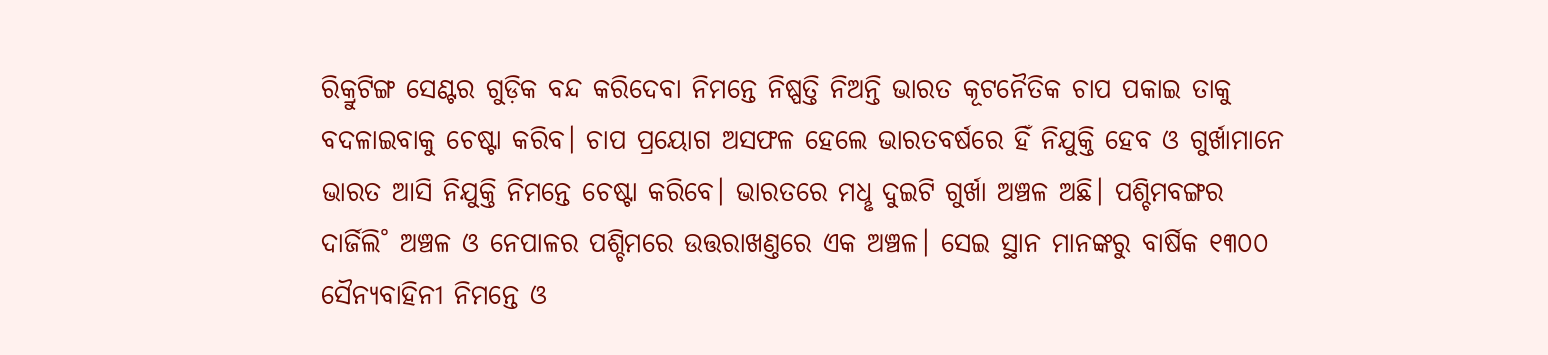ରିକ୍ରୁଟିଙ୍ଗ ସେଣ୍ଟର ଗୁଡ଼ିକ ବନ୍ଦ କରିଦେବା ନିମନ୍ତେ ନିଷ୍ପତ୍ତି ନିଅନ୍ତି ଭାରତ କୂଟନୈତିକ ଚାପ ପକାଇ ତାକୁ ବଦଳାଇବାକୁ ଚେଷ୍ଟା କରିବ। ଚାପ ପ୍ରୟୋଗ ଅସଫଳ ହେଲେ ଭାରତବର୍ଷରେ ହିଁ ନିଯୁକ୍ତି ହେବ ଓ ଗୁର୍ଖାମାନେ ଭାରତ ଆସି ନିଯୁକ୍ତି ନିମନ୍ତେ ଚେଷ୍ଟା କରିବେ। ଭାରତରେ ମଧୢ ଦୁଇଟି ଗୁର୍ଖା ଅଞ୍ଚଳ ଅଛି। ପଶ୍ଚିମବଙ୍ଗର ଦାର୍ଜିଲି˚ ଅଞ୍ଚଳ ଓ ନେପାଳର ପଶ୍ଚିମରେ ଉତ୍ତରାଖଣ୍ତରେ ଏକ ଅଞ୍ଚଳ। ସେଇ ସ୍ଥାନ ମାନଙ୍କରୁ ବାର୍ଷିକ ୧୩୦୦ ସୈନ୍ୟବାହିନୀ ନିମନ୍ତେ ଓ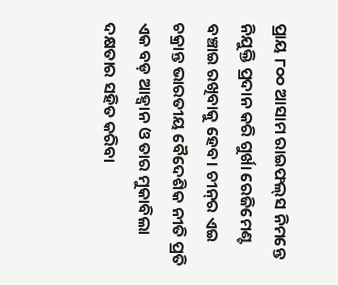ପ୍ରାୟ ୮୦୦ ଆସାମ ରାଇଫଲ୍‌ସ ନିମନ୍ତେ ନିଯୁକ୍ତି ପ୍ରଦାନ କରି ଗୁର୍ଖା ରେଜିମେଣ୍ଟ ବଞ୍ଚାଇ ରଖିବାକୁ ହେବ। ଚୀନ୍‌ର ଏଇ ଚକ୍ରାନ୍ତ ଭାରତୀୟ ବୈଦେଶିକ ନୀତି ପ୍ରତି ଏକ ବଡ଼ ଆହ୍ବାନ ଓ ତାର ମୁକାବିଲା ଦକ୍ଷତାର ସହିତ କରିବା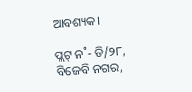ଆବଶ୍ୟକ।

ପ୍ଲଟ୍‌ ନ˚- ଡି/୨୮, ବିଜେବି ନଗର,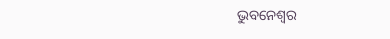ଭୁବନେଶ୍ବର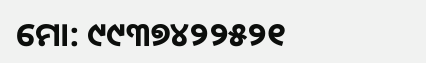ମୋ: ୯୯୩୭୪୨୨୫୨୧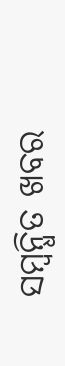ସମ୍ବନ୍ଧିତ ଖବର